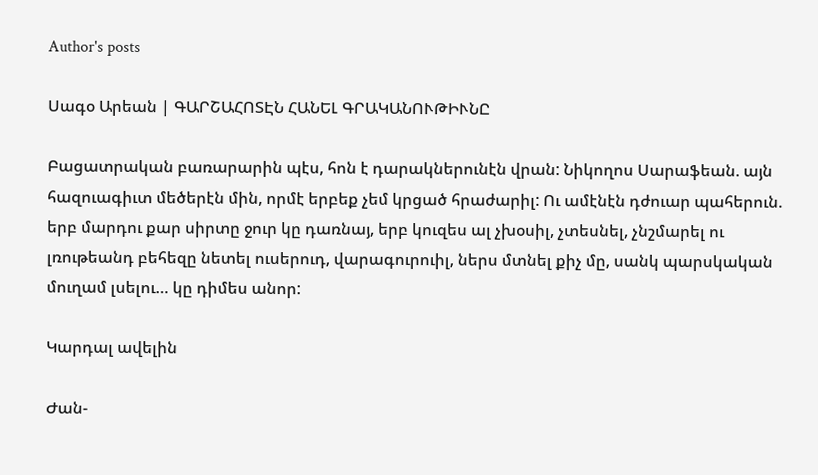Author's posts

Սագօ Արեան | ԳԱՐՇԱՀՈՏԷՆ ՀԱՆԵԼ ԳՐԱԿԱՆՈՒԹԻՒՆԸ

Բացատրական բառարարին պէս, հոն է դարակներունէն վրան: Նիկողոս Սարաֆեան. այն հազուագիւտ մեծերէն մին, որմէ երբեք չեմ կրցած հրաժարիլ: Ու ամէնէն դժուար պահերուն. երբ մարդու քար սիրտը ջուր կը դառնայ, երբ կուզես ալ չխօսիլ, չտեսնել, չնշմարել ու լռութեանդ բեհեզը նետել ուսերուդ, վարագուրուիլ, ներս մտնել քիչ մը, սանկ պարսկական մուղամ լսելու… կը դիմես անոր:

Կարդալ ավելին

Ժան-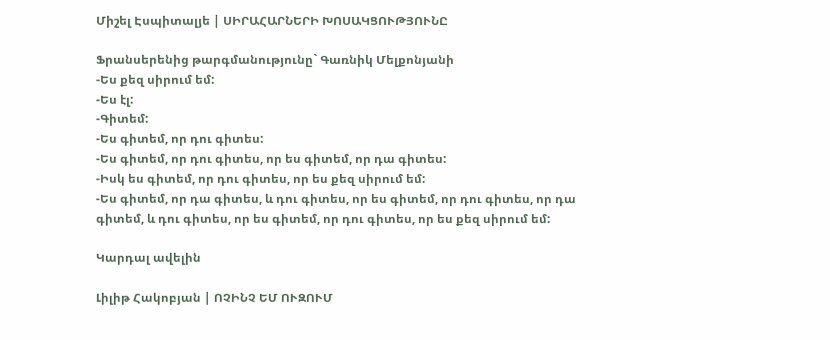Միշել Էսպիտալյե | ՍԻՐԱՀԱՐՆԵՐԻ ԽՈՍԱԿՑՈՒԹՅՈՒՆԸ

Ֆրանսերենից թարգմանությունը` Գառնիկ Մելքոնյանի
-Ես քեզ սիրում եմ:
-Ես էլ:
-Գիտեմ:
-Ես գիտեմ, որ դու գիտես:
-Ես գիտեմ, որ դու գիտես, որ ես գիտեմ, որ դա գիտես:
-Իսկ ես գիտեմ, որ դու գիտես, որ ես քեզ սիրում եմ:
-Ես գիտեմ, որ դա գիտես, և դու գիտես, որ ես գիտեմ, որ դու գիտես, որ դա գիտեմ, և դու գիտես, որ ես գիտեմ, որ դու գիտես, որ ես քեզ սիրում եմ:

Կարդալ ավելին

Լիլիթ Հակոբյան | ՈՉԻՆՉ ԵՄ ՈՒԶՈՒՄ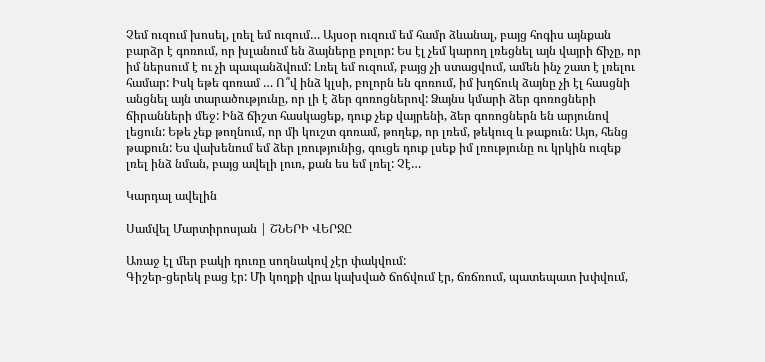Չեմ ուզում խոսել, լռել եմ ուզում… Այսօր ուզում եմ համր ձևանալ, բայց հոգիս այնքան բարձր է գոռում, որ խլանում են ձայները բոլոր: Ես էլ չեմ կարող լռեցնել այն վայրի ճիչը, որ իմ ներսում է ու չի պապանձվում: Լռել եմ ուզում, բայց չի ստացվում, ամեն ինչ շատ է լռելու համար: Իսկ եթե գոռամ … Ո՞վ ինձ կլսի, բոլորն են գոռում, իմ խղճուկ ձայնը չի էլ հասցնի անցնել այն տարածությունը, որ լի է ձեր գոռոցներով: Ձայնս կմարի ձեր գոռոցների ճիրանների մեջ: Ինձ ճիշտ հասկացեք, դուք չեք վայրենի, ձեր գոռոցներն են արյունով լեցուն: Եթե չեք թողնում, որ մի կուշտ գոռամ, թողեք, որ լռեմ, թեկուզ և թաքուն: Այո, հենց թաքուն: Ես վախենում եմ ձեր լռությունից, գուցե դուք լսեք իմ լռությունը ու կրկին ուզեք լռել ինձ նման, բայց ավելի լուռ, քան ես եմ լռել: Չէ…

Կարդալ ավելին

Սամվել Մարտիրոսյան | ՇՆԵՐԻ ՎԵՐՋԸ

Առաջ էլ մեր բակի դուռը սողնակով չէր փակվում:
Գիշեր-ցերեկ բաց էր: Մի կողքի վրա կախված ճոճվում էր, ճռճռում, պատեպատ խփվում,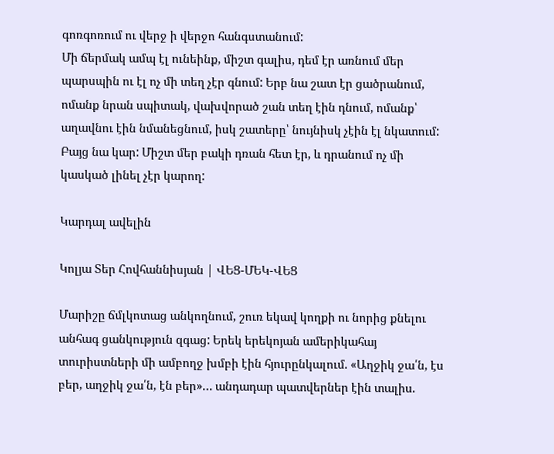գոռգոռում ու վերջ ի վերջո հանգստանում:
Մի ճերմակ ամպ էլ ունեինք, միշտ գալիս, դեմ էր առնում մեր պարսպին ու էլ ոչ մի տեղ չէր գնում: Երբ նա շատ էր ցածրանում, ոմանք նրան սպիտակ, վախվորած շան տեղ էին դնում, ոմանք՝ աղավնու էին նմանեցնում, իսկ շատերը՝ նույնիսկ չէին էլ նկատում: Բայց նա կար: Միշտ մեր բակի դռան հետ էր, և դրանում ոչ մի կասկած լինել չէր կարող:

Կարդալ ավելին

Կոլյա Տեր Հովհաննիսյան | ՎԵՑ-ՄԵԿ-ՎԵՑ

Մարիշը ճմլկոտաց անկողնում, շուռ եկավ կողքի ու նորից քնելու անհագ ցանկություն զգաց: Երեկ երեկոյան ամերիկահայ տուրիստների մի ամբողջ խմբի էին հյուրընկալում. «Աղջիկ ջա՛ն, էս բեր, աղջիկ ջա՛ն, էն բեր»… անդադար պատվերներ էին տալիս.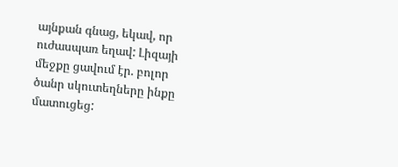այնքան գնաց, եկավ, որ ուժասպառ եղավ: Լիզայի մեջքը ցավում էր. բոլոր ծանր սկուտեղները ինքը մատուցեց: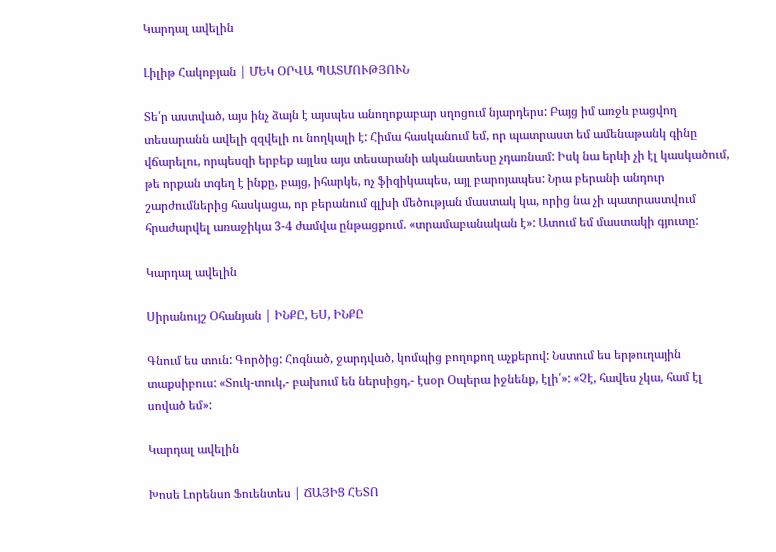Կարդալ ավելին

Լիլիթ Հակոբյան | ՄԵԿ ՕՐՎԱ ՊԱՏՄՈՒԹՅՈՒՆ

Տե՛ր աստված, այս ինչ ձայն է այսպես անողոքաբար սղոցում նյարդերս: Բայց իմ առջև բացվող տեսարանն ավելի զզվելի ու նողկալի է: Հիմա հասկանում եմ, որ պատրաստ եմ ամենաթանկ գինը վճարելու, որպեսզի երբեք այլևս այս տեսարանի ականատեսը չդառնամ: Իսկ նա երևի չի էլ կասկածում, թե որքան տգեղ է ինքը, բայց, իհարկե, ոչ ֆիզիկապես, այլ բարոյապես: Նրա բերանի անդուր շարժումներից հասկացա, որ բերանում գլխի մեծության մաստակ կա, որից նա չի պատրաստվում հրաժարվել առաջիկա 3-4 ժամվա ընթացքում. «տրամաբանական է»: Ատում եմ մաստակի գյուտը:

Կարդալ ավելին

Սիրանույշ Օհանյան | ԻՆՔԸ, ԵՍ, ԻՆՔԸ

Գնում ես տուն: Գործից: Հոգնած, ջարդված, կոմպից բողոքող աչքերով: Նստում ես երթուղային տաքսիբուս: «Տուկ-տուկ,- բախում են ներսիցդ,- էսօր Օպերա իջնենք, էլի՛»: «Չէ, հավես չկա, համ էլ սոված եմ»:

Կարդալ ավելին

Խոսե Լորենսո Ֆուենտես | ՃԱՅԻՑ ՀԵՏՈ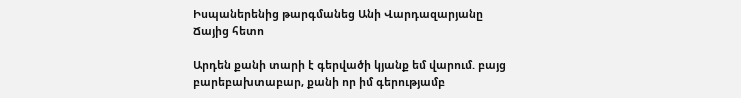Իսպաներենից թարգմանեց Անի Վարդազարյանը
Ճայից հետո

Արդեն քանի տարի է գերվածի կյանք եմ վարում. բայց բարեբախտաբար, քանի որ իմ գերությամբ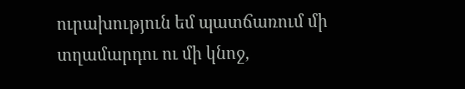ուրախություն եմ պատճառում մի տղամարդու ու մի կնոջ,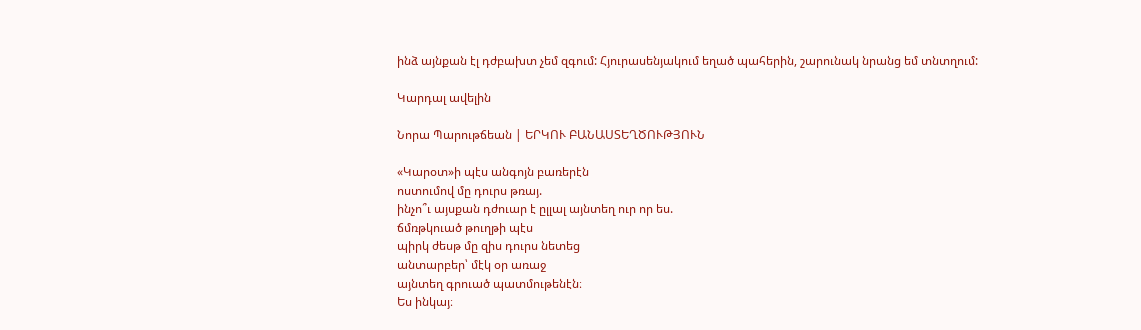ինձ այնքան էլ դժբախտ չեմ զգում: Հյուրասենյակում եղած պահերին, շարունակ նրանց եմ տնտղում:

Կարդալ ավելին

Նորա Պարութճեան | ԵՐԿՈՒ ԲԱՆԱՍՏԵՂԾՈՒԹՅՈՒՆ

«Կարօտ»ի պէս անգոյն բառերէն
ոստումով մը դուրս թռայ.
ինչո՞ւ այսքան դժուար է ըլլալ այնտեղ ուր որ ես.
ճմռթկուած թուղթի պէս
պիրկ ժեսթ մը զիս դուրս նետեց
անտարբեր՝ մէկ օր առաջ
այնտեղ գրուած պատմութենէն։
Ես ինկայ։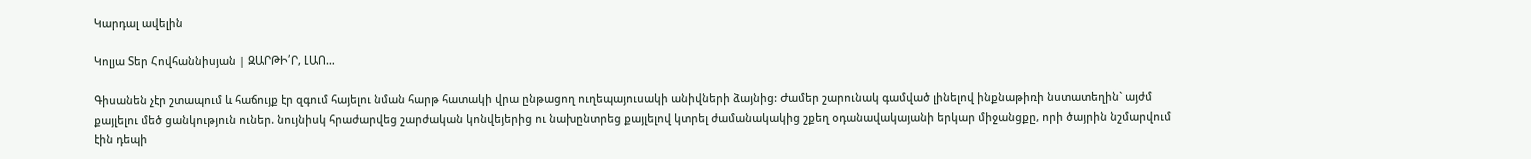Կարդալ ավելին

Կոլյա Տեր Հովհաննիսյան | ԶԱՐԹԻ՛Ր, ԼԱՈ…

Գիսանեն չէր շտապում և հաճույք էր զգում հայելու նման հարթ հատակի վրա ընթացող ուղեպայուսակի անիվների ձայնից: Ժամեր շարունակ գամված լինելով ինքնաթիռի նստատեղին` այժմ քայլելու մեծ ցանկություն ուներ. նույնիսկ հրաժարվեց շարժական կոնվեյերից ու նախընտրեց քայլելով կտրել ժամանակակից շքեղ օդանավակայանի երկար միջանցքը, որի ծայրին նշմարվում էին դեպի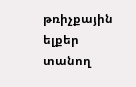թռիչքային ելքեր տանող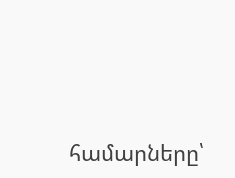համարները՝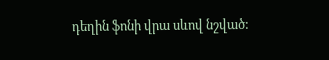դեղին ֆոնի վրա սևով նշված: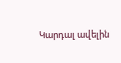Կարդալ ավելին